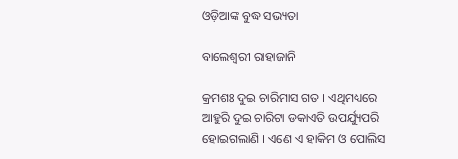ଓଡ଼ିଆଙ୍କ ବୁଦ୍ଧ ସଭ୍ୟତା

ବାଲେଶ୍ୱରୀ ରାହାଜାନି

କ୍ରମଶଃ ଦୁଇ ଚାରିମାସ ଗତ । ଏଥିମଧ୍ୟରେ ଆହୁରି ଦୁଇ ଚାରିଟା ଡକାଏତି ଉପର୍ଯ୍ୟୁପରି ହୋଇଗଲାଣି । ଏଣେ ଏ ହାକିମ ଓ ପୋଲିସ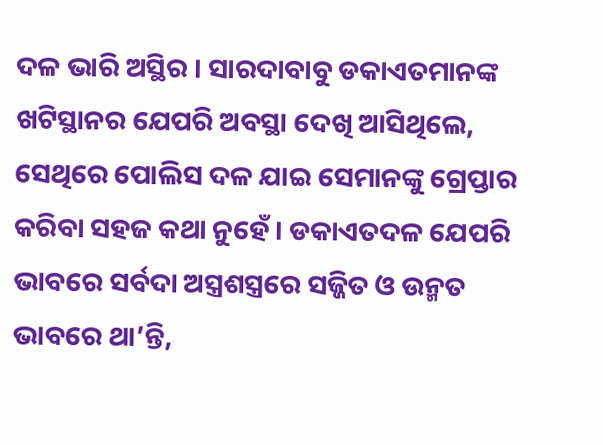ଦଳ ଭାରି ଅସ୍ଥିର । ସାରଦାବାବୁ ଡକାଏତମାନଙ୍କ ଖଟିସ୍ଥାନର ଯେପରି ଅବସ୍ଥା ଦେଖି ଆସିଥିଲେ, ସେଥିରେ ପୋଲିସ ଦଳ ଯାଇ ସେମାନଙ୍କୁ ଗ୍ରେପ୍ତାର କରିବା ସହଜ କଥା ନୁହେଁ । ଡକାଏତଦଳ ଯେପରି ଭାବରେ ସର୍ବଦା ଅସ୍ତ୍ରଶସ୍ତ୍ରରେ ସଜ୍ଜିତ ଓ ଉନ୍ମତ ଭାବରେ ଥା’ନ୍ତି,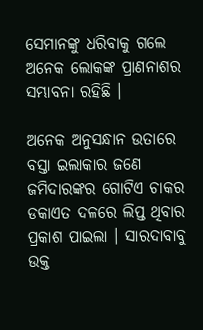ସେମାନଙ୍କୁ ଧରିବାକୁ ଗଲେ ଅନେକ ଲୋକଙ୍କ ପ୍ରାଣନାଶର ସମ୍ଭାବନା ରହିଛି ।

ଅନେକ ଅନୁସନ୍ଧାନ ଉତାରେ ବସ୍ତା ଇଲାକାର ଜଣେ ଜମିଦାରଙ୍କର ଗୋଟିଏ ଚାକର ଡକାଏତ ଦଳରେ ଲିପ୍ତ ଥିବାର ପ୍ରକାଶ ପାଇଲା । ସାରଦାବାବୁ ଉକ୍ତ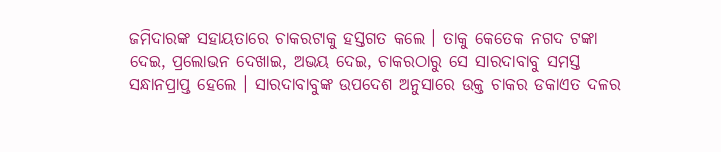ଜମିଦାରଙ୍କ ସହାୟତାରେ ଚାକରଟାକୁ ହସ୍ତଗତ କଲେ । ତାକୁ କେତେକ ନଗଦ ଟଙ୍କା ଦେଇ, ପ୍ରଲୋଭନ ଦେଖାଇ, ଅଭୟ ଦେଇ, ଚାକରଠାରୁ ସେ ସାରଦାବାବୁ ସମସ୍ତ ସନ୍ଧାନପ୍ରାପ୍ତ ହେଲେ । ସାରଦାବାବୁଙ୍କ ଉପଦେଶ ଅନୁସାରେ ଉକ୍ତ ଚାକର ଡକାଏତ ଦଳର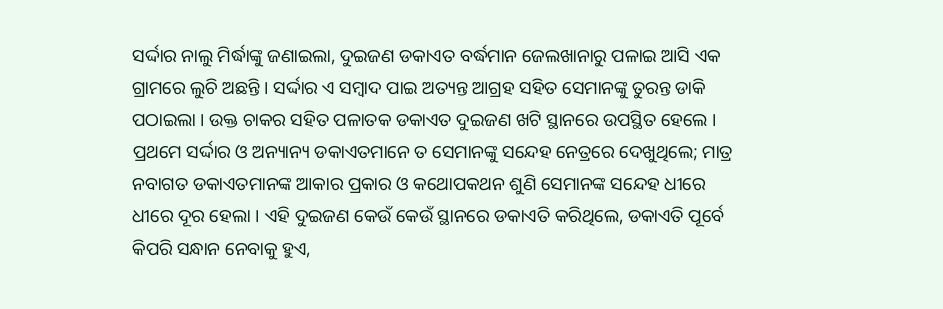ସର୍ଦ୍ଦାର ନାଲୁ ମିର୍ଦ୍ଧାଙ୍କୁ ଜଣାଇଲା, ଦୁଇଜଣ ଡକାଏତ ବର୍ଦ୍ଧମାନ ଜେଲଖାନାରୁ ପଳାଇ ଆସି ଏକ ଗ୍ରାମରେ ଲୁଚି ଅଛନ୍ତି । ସର୍ଦ୍ଦାର ଏ ସମ୍ବାଦ ପାଇ ଅତ୍ୟନ୍ତ ଆଗ୍ରହ ସହିତ ସେମାନଙ୍କୁ ତୁରନ୍ତ ଡାକି ପଠାଇଲା । ଉକ୍ତ ଚାକର ସହିତ ପଳାତକ ଡକାଏତ ଦୁଇଜଣ ଖଟି ସ୍ଥାନରେ ଉପସ୍ଥିତ ହେଲେ । ପ୍ରଥମେ ସର୍ଦ୍ଦାର ଓ ଅନ୍ୟାନ୍ୟ ଡକାଏତମାନେ ତ ସେମାନଙ୍କୁ ସନ୍ଦେହ ନେତ୍ରରେ ଦେଖୁଥିଲେ; ମାତ୍ର ନବାଗତ ଡକାଏତମାନଙ୍କ ଆକାର ପ୍ରକାର ଓ କଥୋପକଥନ ଶୁଣି ସେମାନଙ୍କ ସନ୍ଦେହ ଧୀରେ ଧୀରେ ଦୂର ହେଲା । ଏହି ଦୁଇଜଣ କେଉଁ କେଉଁ ସ୍ଥାନରେ ଡକାଏତି କରିଥିଲେ, ଡକାଏତି ପୂର୍ବେ କିପରି ସନ୍ଧାନ ନେବାକୁ ହୁଏ,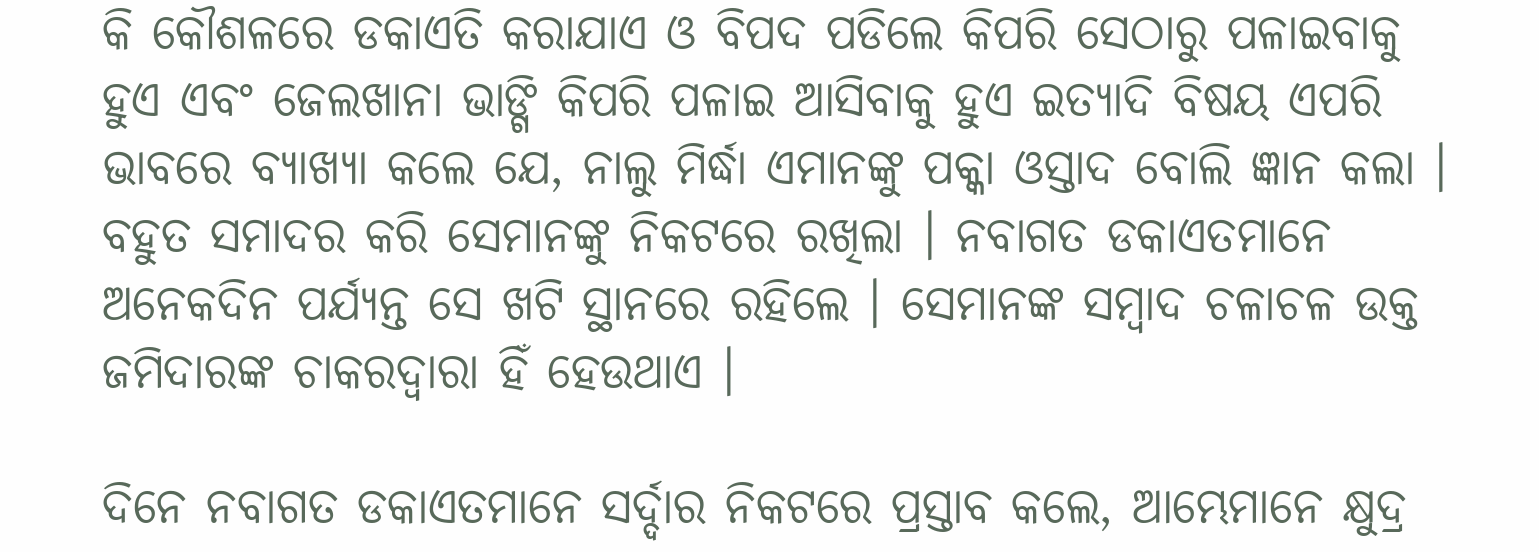କି କୌଶଳରେ ଡକାଏତି କରାଯାଏ ଓ ବିପଦ ପଡିଲେ କିପରି ସେଠାରୁ ପଳାଇବାକୁ ହୁଏ ଏବଂ ଜେଲଖାନା ଭାଙ୍ଗି କିପରି ପଳାଇ ଆସିବାକୁ ହୁଏ ଇତ୍ୟାଦି ବିଷୟ ଏପରି ଭାବରେ ବ୍ୟାଖ୍ୟା କଲେ ଯେ, ନାଲୁ ମିର୍ଦ୍ଧା ଏମାନଙ୍କୁ ପକ୍କା ଓସ୍ତାଦ ବୋଲି ଜ୍ଞାନ କଲା । ବହୁତ ସମାଦର କରି ସେମାନଙ୍କୁ ନିକଟରେ ରଖିଲା । ନବାଗତ ଡକାଏତମାନେ ଅନେକଦିନ ପର୍ଯ୍ୟନ୍ତ ସେ ଖଟି ସ୍ଥାନରେ ରହିଲେ । ସେମାନଙ୍କ ସମ୍ବାଦ ଚଳାଚଳ ଉକ୍ତ ଜମିଦାରଙ୍କ ଚାକରଦ୍ୱାରା ହିଁ ହେଉଥାଏ ।

ଦିନେ ନବାଗତ ଡକାଏତମାନେ ସର୍ଦ୍ଦାର ନିକଟରେ ପ୍ରସ୍ତାବ କଲେ, ଆମ୍ଭେମାନେ କ୍ଷୁଦ୍ର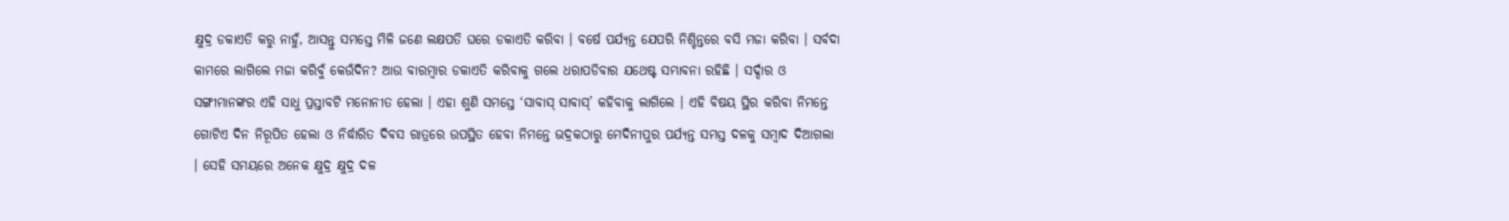କ୍ଷୁଦ୍ର ଡକାଏତି କରୁ ନାହୁଁ, ଆସନ୍ତୁ ସମସ୍ତେ ମିଳି ଜଣେ ଲକ୍ଷପତି ଘରେ ଡକାଏତି କରିବା । ବର୍ଷେ ପର୍ଯ୍ୟନ୍ତ ଯେପରି ନିଶ୍ଚିନ୍ତରେ ବସି ମଜା କରିବା । ସର୍ବଦା କାମରେ ଲାଗିଲେ ମଜା କରିବୁଁ କେଉଁଦିନ? ଆଉ ବାରମ୍ବାର ଡକାଏତି କରିବାକୁ ଗଲେ ଧରାପଡିବାର ଯଥେଷ୍ଟ ସମ୍ଭାବନା ରହିଛି । ସର୍ଦ୍ଦାର ଓ ସଙ୍ଗୀମାନଙ୍କର ଏହି ସାଧୁ ପ୍ରସ୍ତାବଟି ମନୋନୀତ ହେଲା । ଏହା ଶୁଣି ସମସ୍ତେ ‘ସାବାସ୍ ସାବାସ୍’ କହିବାକୁ ଲାଗିଲେ । ଏହି ବିଷୟ ସ୍ଥିର କରିବା ନିମନ୍ତେ ଗୋଟିଏ ଦିନ ନିରୂପିତ ହେଲା ଓ ନିର୍ଦ୍ଧାରିତ ଦିବସ ରାତ୍ରରେ ଉପସ୍ଥିତ ହେବା ନିମନ୍ତେ ଭଦ୍ରକଠାରୁ ମେଦିନୀପୁର ପର୍ଯ୍ୟନ୍ତ ସମସ୍ତ ଦଳକୁ ସମ୍ବାଦ ଦିଆଗଲା । ସେହି ସମୟରେ ଅନେକ କ୍ଷୁଦ୍ର କ୍ଷୁଦ୍ର ଦଳ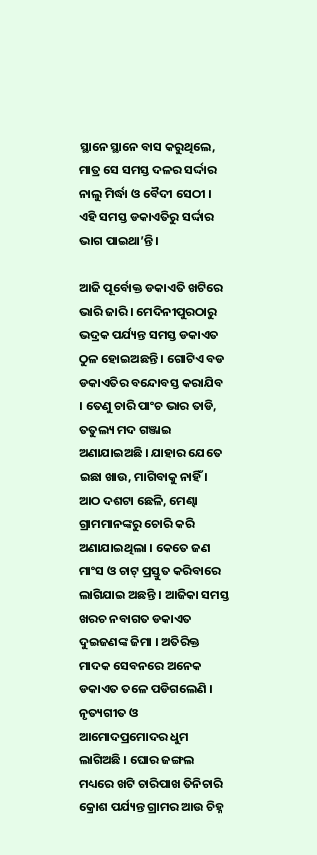ସ୍ଥାନେ ସ୍ଥାନେ ବାସ କରୁଥିଲେ, ମାତ୍ର ସେ ସମସ୍ତ ଦଳର ସର୍ଦ୍ଦାର ନାଲୁ ମିର୍ଦ୍ଧା ଓ ବୈଦୀ ସେଠୀ । ଏହି ସମସ୍ତ ଡକାଏତିରୁ ସର୍ଦ୍ଦାର ଭାଗ ପାଇଥା’ନ୍ତି ।

ଆଜି ପୂର୍ବୋକ୍ତ ଡକାଏତି ଖଟିରେ ଭାରି ଜାରି । ମେଦିନୀପୁରଠାରୁ ଭଦ୍ରକ ପର୍ଯ୍ୟନ୍ତ ସମସ୍ତ ଡକାଏତ ଠୁଳ ହୋଇଅଛନ୍ତି । ଗୋଟିଏ ବଡ ଡକାଏତିର ବନ୍ଦୋବସ୍ତ କରାଯିବ । ତେଣୁ ଚାରି ପାଂଚ ଭାର ତାଡି, ତତୁଲ୍ୟ ମଦ ଗଞ୍ଜାଇ ଅଣାଯାଇଅଛି । ଯାହାର ଯେତେ ଇଛା ଖାଉ, ମାଗିବାକୁ ନାହିଁ । ଆଠ ଦଶଟା ଛେଳି, ମେଣ୍ଢା ଗ୍ରାମମାନଙ୍କରୁ ଚୋରି କରି ଅଣାଯାଇଥିଲା । କେତେ ଜଣ ମାଂସ ଓ ଚାଟ୍ ପ୍ରସ୍ତୁତ କରିବାରେ ଲାଗିଯାଇ ଅଛନ୍ତି । ଆଜିକା ସମସ୍ତ ଖରଚ ନବାଗତ ଡକାଏତ ଦୁଇଜଣଙ୍କ ଜିମା । ଅତିରିକ୍ତ ମାଦକ ସେବନରେ ଅନେକ ଡକାଏତ ତଳେ ପଡିଗଲେଣି । ନୃତ୍ୟଗୀତ ଓ ଆମୋଦପ୍ରମୋଦର ଧୁମ ଲାଗିଅଛି । ଘୋର ଜଙ୍ଗଲ ମଧ୍ୟରେ ଖଟି ଚାରିପାଖ ତିନିଚାରି କ୍ରୋଶ ପର୍ଯ୍ୟନ୍ତ ଗ୍ରାମର ଆଉ ଚିହ୍ନ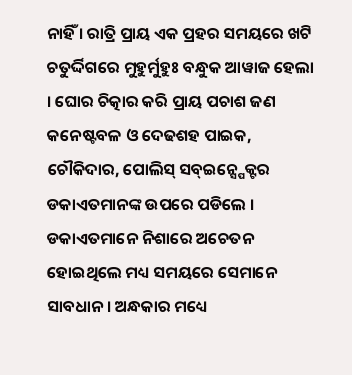ନାହିଁ । ରାତ୍ରି ପ୍ରାୟ ଏକ ପ୍ରହର ସମୟରେ ଖଟି ଚତୁର୍ଦ୍ଦିଗରେ ମୁହୁର୍ମୁହୁଃ ବନ୍ଧୁକ ଆୱାଜ ହେଲା । ଘୋର ଚିତ୍କାର କରି ପ୍ରାୟ ପଚାଶ ଜଣ କନେଷ୍ଟବଳ ଓ ଦେଢଶହ ପାଇକ, ଚୌକିଦାର, ପୋଲିସ୍ ସବ୍ଇନ୍ସ୍ପେକ୍ଟର ଡକାଏତମାନଙ୍କ ଉପରେ ପଡିଲେ । ଡକାଏତମାନେ ନିଶାରେ ଅଚେତନ ହୋଇଥିଲେ ମଧ୍ୟ ସମୟରେ ସେମାନେ ସାବଧାନ । ଅନ୍ଧକାର ମଧ୍ୟେ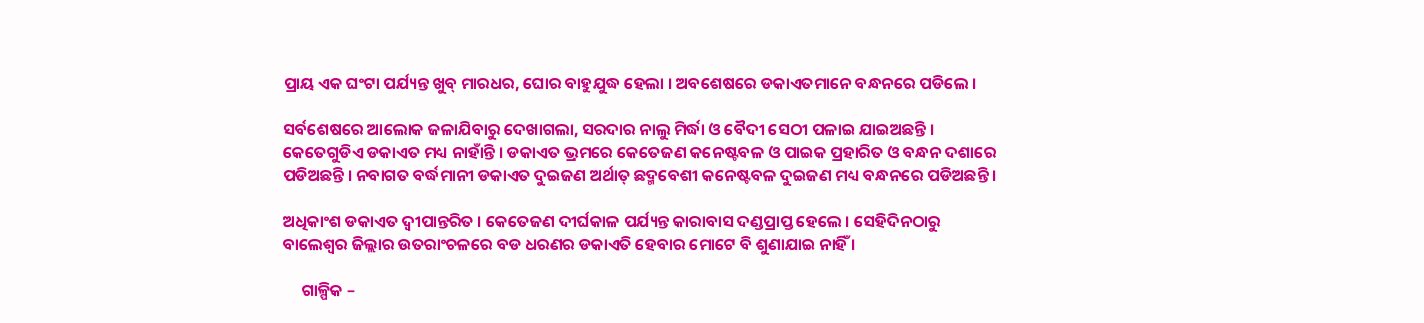ପ୍ରାୟ ଏକ ଘଂଟା ପର୍ଯ୍ୟନ୍ତ ଖୁବ୍ ମାରଧର, ଘୋର ବାହୁଯୁଦ୍ଧ ହେଲା । ଅବଶେଷରେ ଡକାଏତମାନେ ବନ୍ଧନରେ ପଡିଲେ ।

ସର୍ବଶେଷରେ ଆଲୋକ ଜଳାଯିବାରୁ ଦେଖାଗଲା, ସରଦାର ନାଲୁ ମିର୍ଦ୍ଧା ଓ ବୈଦୀ ସେଠୀ ପଳାଇ ଯାଇଅଛନ୍ତି । କେତେଗୁଡିଏ ଡକାଏତ ମଧ୍ୟ ନାହାଁନ୍ତି । ଡକାଏତ ଭ୍ରମରେ କେତେଜଣ କନେଷ୍ଟବଳ ଓ ପାଇକ ପ୍ରହାରିତ ଓ ବନ୍ଧନ ଦଶାରେ ପଡିଅଛନ୍ତି । ନବାଗତ ବର୍ଦ୍ଧମାନୀ ଡକାଏତ ଦୁଇଜଣ ଅର୍ଥାତ୍ ଛଦ୍ମବେଶୀ କନେଷ୍ଟବଳ ଦୁଇଜଣ ମଧ୍ୟ ବନ୍ଧନରେ ପଡିଅଛନ୍ତି ।

ଅଧିକାଂଶ ଡକାଏତ ଦ୍ୱୀପାନ୍ତରିତ । କେତେଜଣ ଦୀର୍ଘକାଳ ପର୍ଯ୍ୟନ୍ତ କାରାବାସ ଦଣ୍ଡପ୍ରାପ୍ତ ହେଲେ । ସେହିଦିନଠାରୁ ବାଲେଶ୍ୱର ଜିଲ୍ଲାର ଉତରାଂଚଳରେ ବଡ ଧରଣର ଡକାଏତି ହେବାର ମୋଟେ ବି ଶୁଣାଯାଇ ନାହିଁ ।

     ଗାଳ୍ପିକ –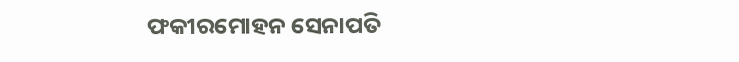ଫକୀରମୋହନ ସେନାପତି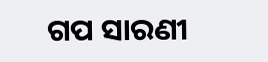ଗପ ସାରଣୀ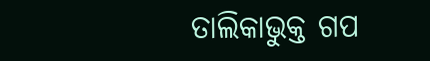ତାଲିକାଭୁକ୍ତ ଗପ